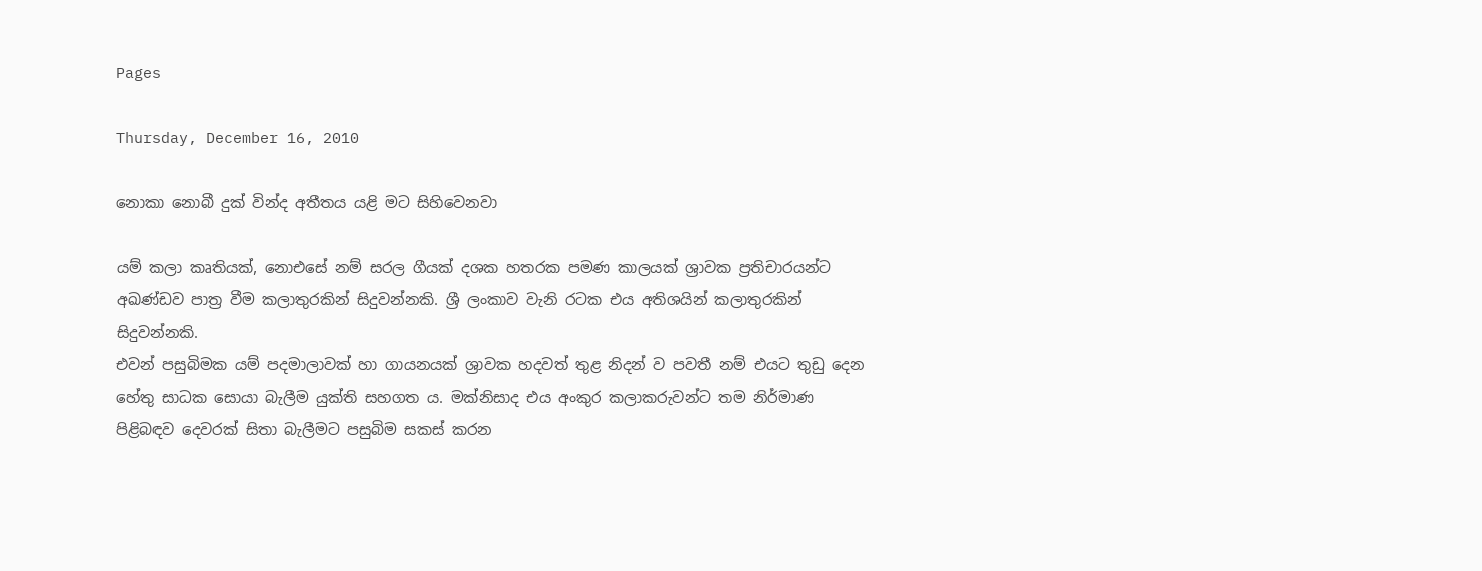Pages

Thursday, December 16, 2010

නොකා නොබී දුක් වින්ද අතීතය යළි මට සිහිවෙනවා

යම් කලා කෘතියක්, නොඑසේ නම් සරල ගීයක් දශක හතරක පමණ කාලයක් ශ්‍රාවක ප්‍රතිචාරයන්ට අඛණ්ඩව පාත්‍ර වීම කලාතුරකින් සිදුවන්නකි. ශ්‍රී ලංකාව වැනි රටක එය අතිශයින් කලාතුරකින් සිදුවන්නකි.
එවන් පසුබිමක යම් පදමාලාවක් හා ගායනයක් ශ්‍රාවක හදවත් තුළ නිදන් ව පවතී නම් එයට තුඩු දෙන හේතු සාධක සොයා බැලීම යුක්ති සහගත ය. මක්නිසාද එය අංකුර කලාකරුවන්ට තම නිර්මාණ පිළිබඳව දෙවරක් සිතා බැලීමට පසුබිම සකස් කරන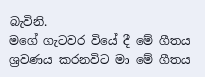බැවිනි.
මගේ ගැටවර වියේ දී මේ ගීතය ශ්‍රවණය කරනවිට මා මේ ගීතය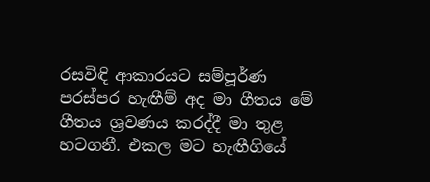රසවිඳි ආකාරයට සම්පූර්ණ පරස්පර හැඟීම් අද මා ගීතය මේ ගීතය ශ්‍රවණය කරද්දී මා තුළ හටගනී. එකල මට හැඟීගියේ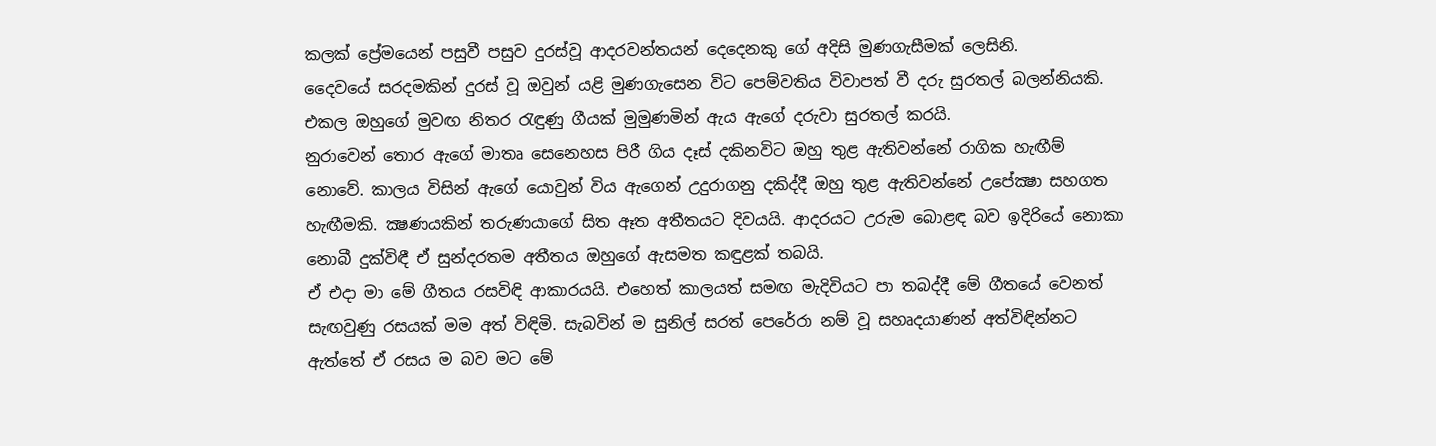කලක් ප්‍රේමයෙන් පසුවී පසුව දුරස්වූ ආදරවන්තයන් දෙදෙනකු ගේ අදිසි මුණගැසීමක් ලෙසිනි.
දෛවයේ සරදමකින් දුරස් වූ ඔවුන් යළි මුණගැසෙන විට පෙම්වතිය විවාපත් වී දරු සුරතල් බලන්නියකි. එකල ඔහුගේ මුවඟ නිතර රැඳුණු ගීයක් මුමුණමින් ඇය ඇගේ දරුවා සුරතල් කරයි.
නුරාවෙන් තොර ඇගේ මාතෘ සෙනෙහස පිරී ගිය දෑස් දකිනවිට ඔහු තුළ ඇතිවන්නේ රාගික හැඟීම් නොවේ. කාලය විසින් ඇගේ යොවුන් විය ඇගෙන් උදුරාගනු දකිද්දී ඔහු තුළ ඇතිවන්නේ උපේක්‍ෂා සහගත හැඟීමකි. ක්‍ෂණයකින් තරුණයාගේ සිත ඈත අතීතයට දිවයයි. ආදරයට උරුම බොළඳ බව ඉදිරියේ නොකා නොබී දුක්විඳී ඒ සුන්දරතම අතීතය ඔහුගේ ඇසමත කඳුළක් තබයි.
ඒ එදා මා මේ ගීතය රසවිඳි ආකාරයයි. එහෙත් කාලයත් සමඟ මැදිවියට පා තබද්දී මේ ගීතයේ වෙනත් සැඟවුණු රසයක් මම අත් විඳිමි. සැබවින් ම සුනිල් සරත් පෙරේරා නම් වූ සහෘදයාණන් අත්විඳින්නට ඇත්තේ ඒ රසය ම බව මට මේ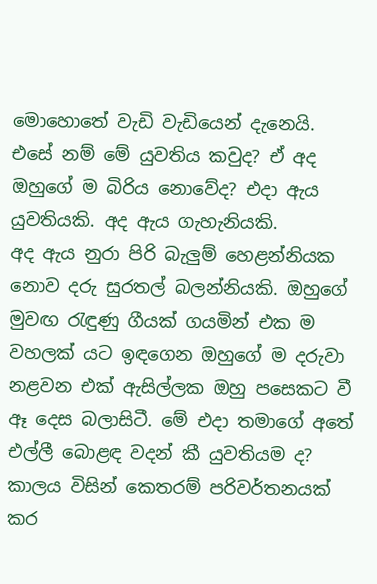මොහොතේ වැඩි වැඩියෙන් දැනෙයි.
එසේ නම් මේ යුවතිය කවුද? ඒ අද ඔහුගේ ම බිරිය නොවේද? එදා ඇය යුවතියකි. අද ඇය ගැහැනියකි.
අද ඇය නුරා පිරි බැලුම් හෙළන්නියක නොව දරු සුරතල් බලන්නියකි. ඔහුගේ මුවඟ රැඳුණු ගීයක් ගයමින් එක ම වහලක් යට ඉඳගෙන ඔහුගේ ම දරුවා නළවන එක් ඇසිල්ලක ඔහු පසෙකට වී ඈ දෙස බලාසිටී. මේ එදා තමාගේ අතේ එල්ලී බොළඳ වදන් කී යුවතියම ද? කාලය විසින් කෙතරම් පරිවර්තනයක් කර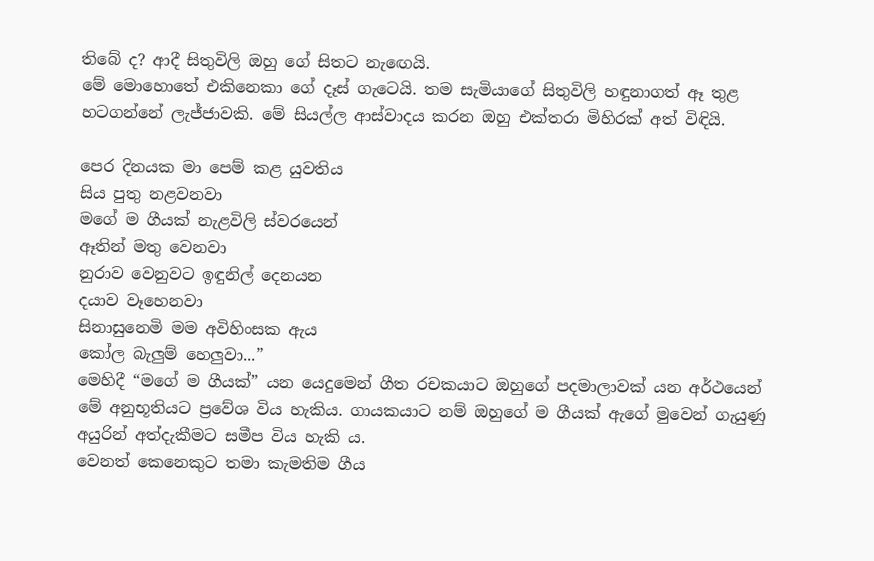තිබේ ද? ආදී සිතුවිලි ඔහු ගේ සිතට නැඟෙයි.
මේ මොහොතේ එකිනෙකා ගේ දෑස් ගැටෙයි. තම සැමියාගේ සිතුවිලි හඳුනාගත් ඈ තුළ හටගන්නේ ලැජ්ජාවකි. මේ සියල්ල ආස්වාදය කරන ඔහු එක්තරා මිහිරක් අත් විඳියි.

පෙර දිනයක මා පෙම් කළ යුවතිය
සිය පුතු නළවනවා
මගේ ම ගීයක් නැළවිලි ස්වරයෙන්
ඈතින් මතු වෙනවා
නුරාව වෙනුවට ඉඳුනිල් දෙනයන
දයාව වෑහෙනවා
සිනාසුනෙමි මම අවිහිංසක ඇය
කෝල බැලුම් හෙලුවා...”
මෙහිදී “මගේ ම ගීයක්” යන යෙදුමෙන් ගීත රචකයාට ඔහුගේ පදමාලාවක් යන අර්ථයෙන් මේ අනුභූතියට ප්‍රවේශ විය හැකිය. ගායකයාට නම් ඔහුගේ ම ගීයක් ඇගේ මුවෙන් ගැයුණු අයුරින් අත්දැකීමට සමීප විය හැකි ය.
වෙනත් කෙනෙකුට තමා කැමතිම ගීය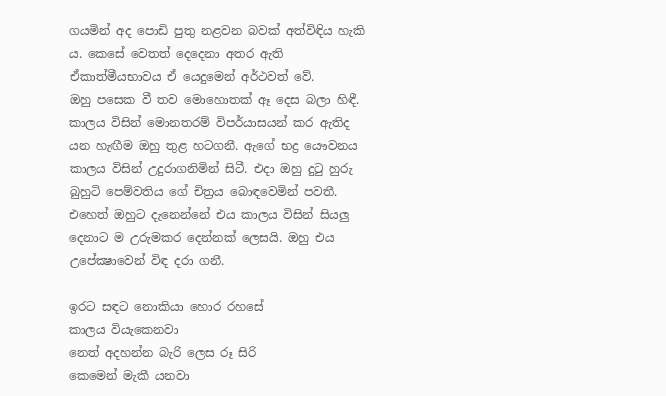ගයමින් අද පොඩි පුතු නළවන බවක් අත්විඳිය හැකි ය. කෙසේ වෙතත් දෙදෙනා අතර ඇති ඒකාත්මීයභාවය ඒ යෙදුමෙන් අර්ථවත් වේ.
ඔහු පසෙක වී තව මොහොතක් ඈ දෙස බලා හිඳී. කාලය විසින් මොනතරම් විපර්යාසයන් කර ඇතිද යන හැඟීම ඔහු තුළ හටගනී. ඇගේ භද්‍ර යෞවනය කාලය විසින් උදුරාගනිමින් සිටී. එදා ඔහු දුටු හුරු බුහුටි පෙම්වතිය ගේ චිත්‍රය බොඳවෙමින් පවතී. එහෙත් ඔහුට දැනෙන්නේ එය කාලය විසින් සියලු දෙනාට ම උරුමකර දෙන්නක් ලෙසයි. ඔහු එය උපේක්‍ෂාවෙන් විඳ දරා ගනී.

ඉරට සඳට නොකියා හොර රහසේ
කාලය වියැකෙනවා
නෙත් අදහන්න බැරි ලෙස රූ සිරි
කෙමෙන් මැකී යනවා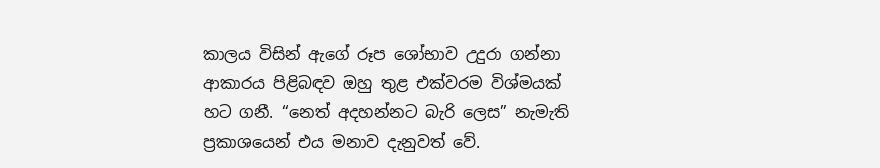කාලය විසින් ඇගේ රූප ශෝභාව උදුරා ගන්නා ආකාරය පිළිබඳව ඔහු තුළ එක්වරම විශ්මයක් හට ගනී. “නෙත් අදහන්නට බැරි ලෙස” නැමැති ප්‍රකාශයෙන් එය මනාව දැනුවත් වේ.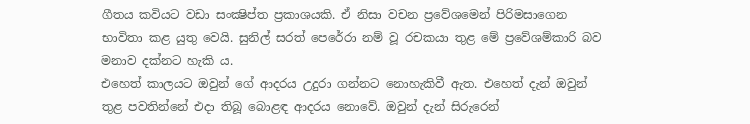ගීතය කවියට වඩා සංක්‍ෂිප්ත ප්‍රකාශයකි. ඒ නිසා වචන ප්‍රවේශමෙන් පිරිමසාගෙන භාවිතා කළ යුතු වෙයි. සුනිල් සරත් පෙරේරා නම් වූ රචකයා තුළ මේ ප්‍රවේශම්කාරි බව මනාව දක්නට හැකි ය.
එහෙත් කාලයට ඔවුන් ගේ ආදරය උදුරා ගන්නට නොහැකිවී ඇත. එහෙත් දැන් ඔවුන් තුළ පවතින්නේ එදා තිබූ බොළඳ ආදරය නොවේ. ඔවුන් දැන් සිරුරෙන්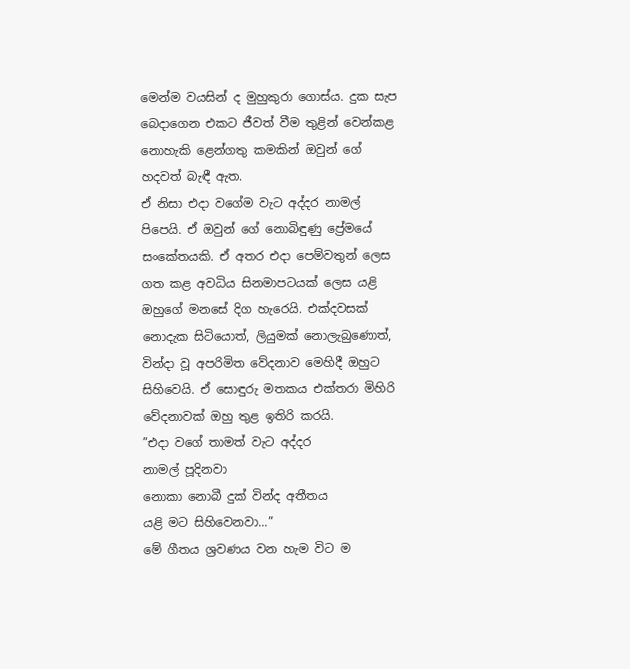මෙන්ම වයසින් ද මුහුකුරා ගොස්ය. දුක සැප බෙදාගෙන එකට ජීවත් වීම තුළින් වෙන්කළ නොහැකි ළෙන්ගතු කමකින් ඔවුන් ගේ හදවත් බැඳී ඇත.
ඒ නිසා එදා වගේම වැට අද්දර නාමල් පිපෙයි. ඒ ඔවුන් ගේ නොබිඳුණු ප්‍රේමයේ සංකේතයකි. ඒ අතර එදා පෙම්වතුන් ලෙස ගත කළ අවධිය සිනමාපටයක් ලෙස යළි ඔහුගේ මනසේ දිග හැරෙයි. එක්දවසක් නොදැක සිටියොත්, ලියුමක් නොලැබුණොත්, වින්දා වූ අපරිමිත වේදනාව මෙහිදී ඔහුට සිහිවෙයි. ඒ සොඳුරු මතකය එක්තරා මිහිරි වේදනාවක් ඔහු තුළ ඉතිරි කරයි.
”එදා වගේ තාමත් වැට අද්දර
නාමල් පූදිනවා
නොකා නොබී දුක් වින්ද අතීතය
යළි මට සිහිවෙනවා...”
මේ ගීතය ශ්‍රවණය වන හැම විට ම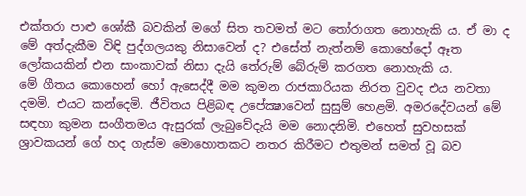එක්තරා පාළු ශෝකී බවකින් මගේ සිත තවමත් මට තෝරාගත නොහැකි ය. ඒ මා ද මේ අත්දැකීම විඳි පුද්ගලයකු නිසාවෙන් ද? එසේත් නැත්නම් කොහේදෝ ඈත ලෝකයකින් එන සාංකාවක් නිසා දැයි තේරුම් බේරුම් කරගත නොහැකි ය.
මේ ගීතය කොහෙන් හෝ ඇසෙද්දී මම කුමන රාජකාරියක නිරත වුවද එය නවතා දමමි. එයට කන්දෙමි. ජීවිතය පිළිබඳ උපේක්‍ෂාවෙන් සුසුම් හෙළමි. අමරදේවයන් මේ සඳහා කුමන සංගීතමය ඇසුරක් ලැබුවේදැයි මම නොදනිමි. එහෙත් සුවහසක් ශ්‍රාවකයන් ගේ හද ගැස්ම මොහොතකට නතර කිරීමට එතුමන් සමත් වූ බව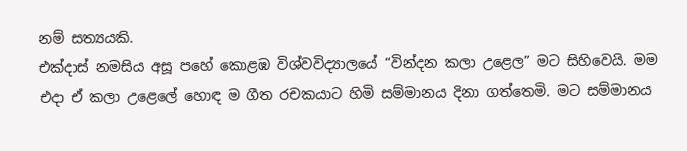නම් සත්‍යයකි.
එක්දාස් නමසිය අසූ පහේ කොළඹ විශ්වවිද්‍යාලයේ “වින්දන කලා උළෙල” මට සිහිවෙයි. මම එදා ඒ කලා උළෙලේ හොඳ ම ගීත රචකයාට හිමි සම්මානය දිනා ගත්තෙමි. මට සම්මානය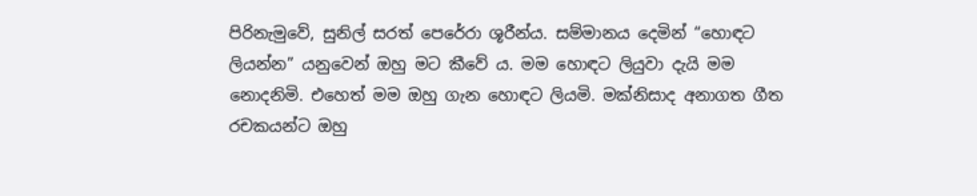පිරිනැමුවේ, සුනිල් සරත් පෙරේරා ශූරීන්ය. සම්මානය දෙමින් “හොඳට ලියන්න” යනුවෙන් ඔහු මට කීවේ ය. මම හොඳට ලියුවා දැයි මම නොදනිමි. එහෙත් මම ඔහු ගැන හොඳට ලියමි. මක්නිසාද අනාගත ගීත රචකයන්ට ඔහු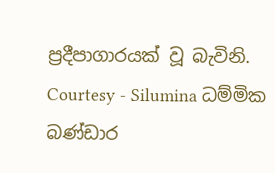ප්‍රදීපාගාරයක් වූ බැවිනි.
Courtesy - Silumina ධම්මික බණ්ඩාර